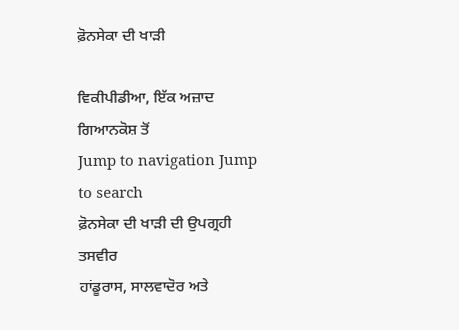ਫ਼ੋਨਸੇਕਾ ਦੀ ਖਾੜੀ

ਵਿਕੀਪੀਡੀਆ, ਇੱਕ ਅਜ਼ਾਦ ਗਿਆਨਕੋਸ਼ ਤੋਂ
Jump to navigation Jump to search
ਫ਼ੋਨਸੇਕਾ ਦੀ ਖਾੜੀ ਦੀ ਉਪਗ੍ਰਹੀ ਤਸਵੀਰ
ਹਾਂਡੂਰਾਸ, ਸਾਲਵਾਦੋਰ ਅਤੇ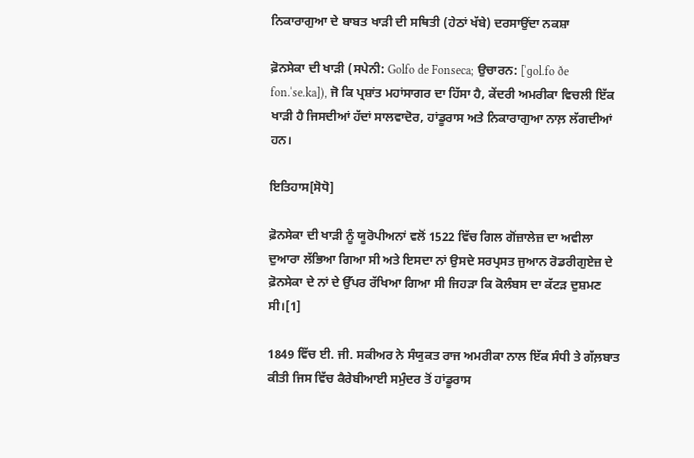ਨਿਕਾਰਾਗੁਆ ਦੇ ਬਾਬਤ ਖਾੜੀ ਦੀ ਸਥਿਤੀ (ਹੇਠਾਂ ਖੱਬੇ) ਦਰਸਾਉਂਦਾ ਨਕਸ਼ਾ

ਫ਼ੋਨਸੇਕਾ ਦੀ ਖਾੜੀ (ਸਪੇਨੀ: Golfo de Fonseca; ਉਚਾਰਨ: [ˈɡol.fo ðe fon.ˈse.ka]), ਜੋ ਕਿ ਪ੍ਰਸ਼ਾਂਤ ਮਹਾਂਸਾਗਰ ਦਾ ਹਿੱਸਾ ਹੈ, ਕੇਂਦਰੀ ਅਮਰੀਕਾ ਵਿਚਲੀ ਇੱਕ ਖਾੜੀ ਹੈ ਜਿਸਦੀਆਂ ਹੱਦਾਂ ਸਾਲਵਾਦੋਰ, ਹਾਂਡੂਰਾਸ ਅਤੇ ਨਿਕਾਰਾਗੁਆ ਨਾਲ਼ ਲੱਗਦੀਆਂ ਹਨ।

ਇਤਿਹਾਸ[ਸੋਧੋ]

ਫ਼ੋਨਸੇਕਾ ਦੀ ਖਾੜੀ ਨੂੰ ਯੂਰੋਪੀਅਨਾਂ ਵਲੋਂ 1522 ਵਿੱਚ ਗਿਲ ਗੋਂਜ਼ਾਲੇਜ਼ ਦਾ ਅਵੀਲਾ ਦੁਆਰਾ ਲੱਭਿਆ ਗਿਆ ਸੀ ਅਤੇ ਇਸਦਾ ਨਾਂ ਉਸਦੇ ਸਰਪ੍ਰਸਤ ਜੁਆਨ ਰੋਡਰੀਗੁਏਜ਼ ਦੇ ਫ਼ੋਨਸੇਕਾ ਦੇ ਨਾਂ ਦੇ ਉੱਪਰ ਰੱਖਿਆ ਗਿਆ ਸੀ ਜਿਹੜਾ ਕਿ ਕੋਲੰਬਸ ਦਾ ਕੱਟੜ ਦੁਸ਼ਮਣ ਸੀ।[1]

1849 ਵਿੱਚ ਈ. ਜੀ. ਸਕੀਅਰ ਨੇ ਸੰਯੁਕਤ ਰਾਜ ਅਮਰੀਕਾ ਨਾਲ ਇੱਕ ਸੰਧੀ ਤੇ ਗੱਲ਼ਬਾਤ ਕੀਤੀ ਜਿਸ ਵਿੱਚ ਕੈਰੇਬੀਆਈ ਸਮੁੰਦਰ ਤੋਂ ਹਾਂਡੂਰਾਸ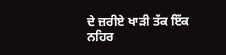ਦੇ ਜ਼ਰੀਏ ਖਾੜੀ ਤੱਕ ਇੱਕ ਨਹਿਰ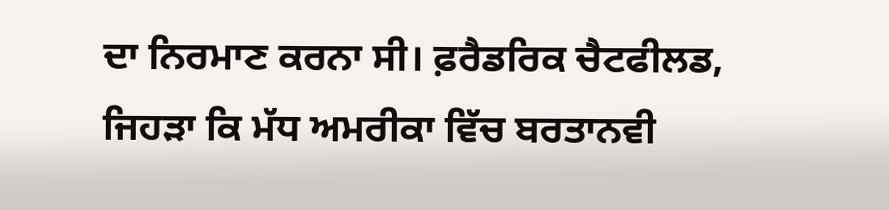ਦਾ ਨਿਰਮਾਣ ਕਰਨਾ ਸੀ। ਫ਼ਰੈਡਰਿਕ ਚੈਟਫੀਲਡ, ਜਿਹੜਾ ਕਿ ਮੱਧ ਅਮਰੀਕਾ ਵਿੱਚ ਬਰਤਾਨਵੀ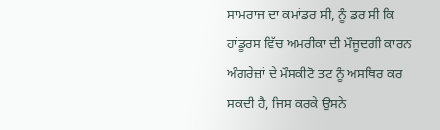ਸਾਮਰਾਜ ਦਾ ਕਮਾਂਡਰ ਸੀ, ਨੂੰ ਡਰ ਸੀ ਕਿ ਹਾਂਡੂਰਸ ਵਿੱਚ ਅਮਰੀਕਾ ਦੀ ਮੌਜੂਦਗੀ ਕਾਰਨ ਅੰਗਰੇਜ਼ਾਂ ਦੇ ਮੌਸਕੀਟੋ ਤਟ ਨੂੰ ਅਸਥਿਰ ਕਰ ਸਕਦੀ ਹੈ, ਜਿਸ ਕਰਕੇ ਉਸਨੇ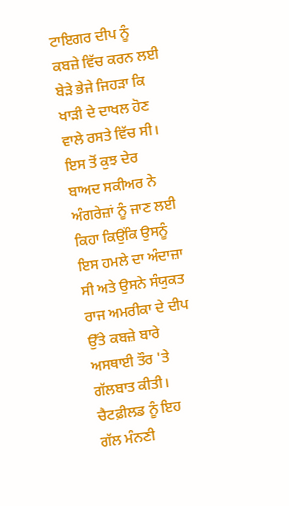ਟਾਇਗਰ ਦੀਪ ਨੂੰ ਕਬਜ਼ੇ ਵਿੱਚ ਕਰਨ ਲਈ ਬੇੜੇ ਭੇਜੇ ਜਿਹੜਾ ਕਿ ਖਾੜੀ ਦੇ ਦਾਖਲ ਹੋਣ ਵਾਲੇ ਰਸਤੇ ਵਿੱਚ ਸੀ। ਇਸ ਤੋਂ ਕੁਝ ਦੇਰ ਬਾਅਦ ਸਕੀਅਰ ਨੇ ਅੰਗਰੇਜ਼ਾਂ ਨੂੰ ਜਾਣ ਲਈ ਕਿਹਾ ਕਿਉਂਕਿ ਉਸਨੂੰ ਇਸ ਹਮਲੇ ਦਾ ਅੰਦਾਜ਼ਾ ਸੀ ਅਤੇ ਉਸਨੇ ਸੰਯੁਕਤ ਰਾਜ ਅਮਰੀਕਾ ਦੇ ਦੀਪ ਉੱਤੇ ਕਬਜ਼ੇ ਬਾਰੇ ਅਸਥਾਈ ਤੌਰ 'ਤੇ ਗੱਲਬਾਤ ਕੀਤੀ। ਚੈਟਫ਼ੀਲਡ ਨੂੰ ਇਹ ਗੱਲ ਮੰਨਣੀ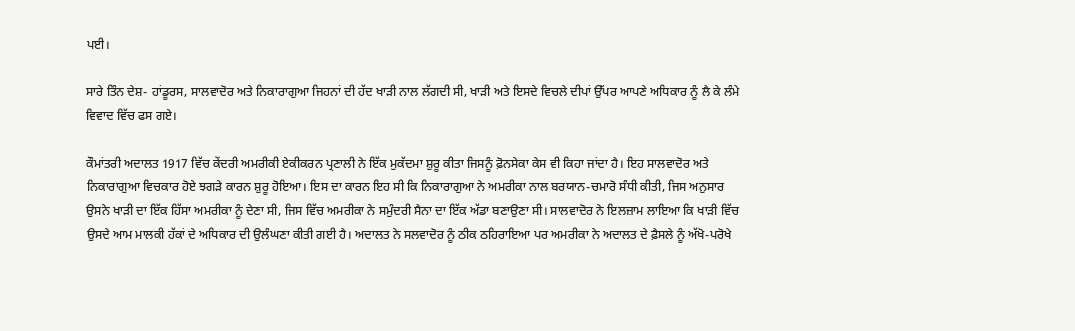ਪਈ।

ਸਾਰੇ ਤਿੰਨ ਦੇਸ਼- ਹਾਂਡੂਰਸ, ਸਾਲਵਾਦੋਰ ਅਤੇ ਨਿਕਾਰਾਗੁਆ ਜਿਹਨਾਂ ਦੀ ਹੱਦ ਖਾੜੀ ਨਾਲ ਲੱਗਦੀ ਸੀ, ਖਾੜੀ ਅਤੇ ਇਸਦੇ ਵਿਚਲੇ ਦੀਪਾਂ ਉੱਪਰ ਆਪਣੇ ਅਧਿਕਾਰ ਨੂੰ ਲੈ ਕੇ ਲੰਮੇ ਵਿਵਾਦ ਵਿੱਚ ਫਸ ਗਏ।

ਕੌਮਾਂਤਰੀ ਅਦਾਲਤ 1917 ਵਿੱਚ ਕੇਂਦਰੀ ਅਮਰੀਕੀ ਏਕੀਕਰਨ ਪ੍ਰਣਾਲੀ ਨੇ ਇੱਕ ਮੁਕੱਦਮਾ ਸ਼ੁਰੂ ਕੀਤਾ ਜਿਸਨੂੰ ਫ਼ੋਨਸੇਕਾ ਕੇਸ ਵੀ ਕਿਹਾ ਜਾਂਦਾ ਹੈ। ਇਹ ਸਾਲਵਾਦੋਰ ਅਤੇ ਨਿਕਾਰਾਗੁਆ ਵਿਚਕਾਰ ਹੋਏ ਝਗੜੇ ਕਾਰਨ ਸ਼ੁਰੂ ਹੋਇਆ। ਇਸ ਦਾ ਕਾਰਨ ਇਹ ਸੀ ਕਿ ਨਿਕਾਰਾਗੁਆ ਨੇ ਅਮਰੀਕਾ ਨਾਲ ਬਰਯਾਨ-ਚਮਾਰੋ ਸੰਧੀ ਕੀਤੀ, ਜਿਸ ਅਨੁਸਾਰ ਉਸਨੇ ਖਾੜੀ ਦਾ ਇੱਕ ਹਿੱਸਾ ਅਮਰੀਕਾ ਨੂੰ ਦੇਣਾ ਸੀ, ਜਿਸ ਵਿੱਚ ਅਮਰੀਕਾ ਨੇ ਸਮੁੰਦਰੀ ਸੈਨਾ ਦਾ ਇੱਕ ਅੱਡਾ ਬਣਾਉਣਾ ਸੀ। ਸਾਲਵਾਦੋਰ ਨੇ ਇਲਜ਼ਾਮ ਲਾਇਆ ਕਿ ਖਾੜੀ ਵਿੱਚ ਉਸਦੇ ਆਮ ਮਾਲਕੀ ਹੱਕਾਂ ਦੇ ਅਧਿਕਾਰ ਦੀ ਉਲੰਘਣਾ ਕੀਤੀ ਗਈ ਹੈ। ਅਦਾਲਤ ਨੇ ਸਲਵਾਦੋਰ ਨੂੰ ਠੀਕ ਠਹਿਰਾਇਆ ਪਰ ਅਮਰੀਕਾ ਨੇ ਅਦਾਲਤ ਦੇ ਫ਼ੈਸਲੇ ਨੂੰ ਅੱਖੋ-ਪਰੋਖੇ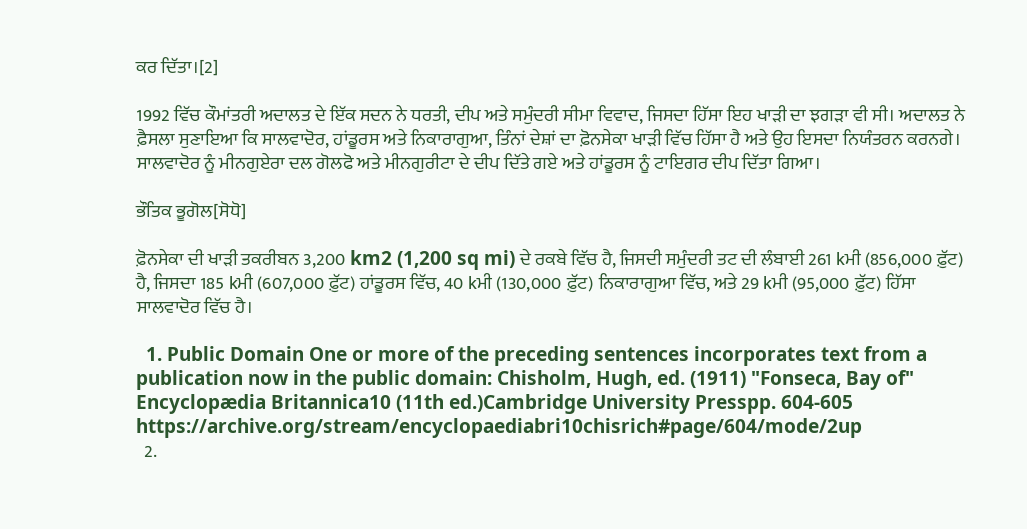ਕਰ ਦਿੱਤਾ।[2]

1992 ਵਿੱਚ ਕੌਮਾਂਤਰੀ ਅਦਾਲਤ ਦੇ ਇੱਕ ਸਦਨ ਨੇ ਧਰਤੀ, ਦੀਪ ਅਤੇ ਸਮੁੰਦਰੀ ਸੀਮਾ ਵਿਵਾਦ, ਜਿਸਦਾ ਹਿੱਸਾ ਇਹ ਖਾੜੀ ਦਾ ਝਗੜਾ ਵੀ ਸੀ। ਅਦਾਲਤ ਨੇ ਫ਼ੈਸਲਾ ਸੁਣਾਇਆ ਕਿ ਸਾਲਵਾਦੋਰ, ਹਾਂਡੂਰਸ ਅਤੇ ਨਿਕਾਰਾਗੁਆ, ਤਿੰਨਾਂ ਦੇਸ਼ਾਂ ਦਾ ਫ਼ੋਨਸੇਕਾ ਖਾੜੀ ਵਿੱਚ ਹਿੱਸਾ ਹੈ ਅਤੇ ਉਹ ਇਸਦਾ ਨਿਯੰਤਰਨ ਕਰਨਗੇ। ਸਾਲਵਾਦੋਰ ਨੂੰ ਮੀਨਗੁਏਰਾ ਦਲ ਗੋਲਫੋ ਅਤੇ ਮੀਨਗੁਰੀਟਾ ਦੇ ਦੀਪ ਦਿੱਤੇ ਗਏ ਅਤੇ ਹਾਂਡੂਰਸ ਨੂੰ ਟਾਇਗਰ ਦੀਪ ਦਿੱਤਾ ਗਿਆ।

ਭੌਤਿਕ ਭੂਗੋਲ[ਸੋਧੋ]

ਫ਼ੋਨਸੇਕਾ ਦੀ ਖਾੜੀ ਤਕਰੀਬਨ 3,200 km2 (1,200 sq mi) ਦੇ ਰਕਬੇ ਵਿੱਚ ਹੈ, ਜਿਸਦੀ ਸਮੁੰਦਰੀ ਤਟ ਦੀ ਲੰਬਾਈ 261 kਮੀ (856,000 ਫ਼ੁੱਟ) ਹੈ, ਜਿਸਦਾ 185 kਮੀ (607,000 ਫ਼ੁੱਟ) ਹਾਂਡੂਰਸ ਵਿੱਚ, 40 kਮੀ (130,000 ਫ਼ੁੱਟ) ਨਿਕਾਰਾਗੁਆ ਵਿੱਚ, ਅਤੇ 29 kਮੀ (95,000 ਫ਼ੁੱਟ) ਹਿੱਸਾ ਸਾਲਵਾਦੋਰ ਵਿੱਚ ਹੈ।

  1. Public Domain One or more of the preceding sentences incorporates text from a publication now in the public domain: Chisholm, Hugh, ed. (1911) "Fonseca, Bay of" Encyclopædia Britannica10 (11th ed.)Cambridge University Presspp. 604-605 https://archive.org/stream/encyclopaediabri10chisrich#page/604/mode/2up
  2.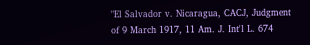"El Salvador v. Nicaragua, CACJ, Judgment of 9 March 1917, 11 Am. J. Int'l L. 674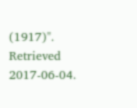(1917)". Retrieved 2017-06-04.